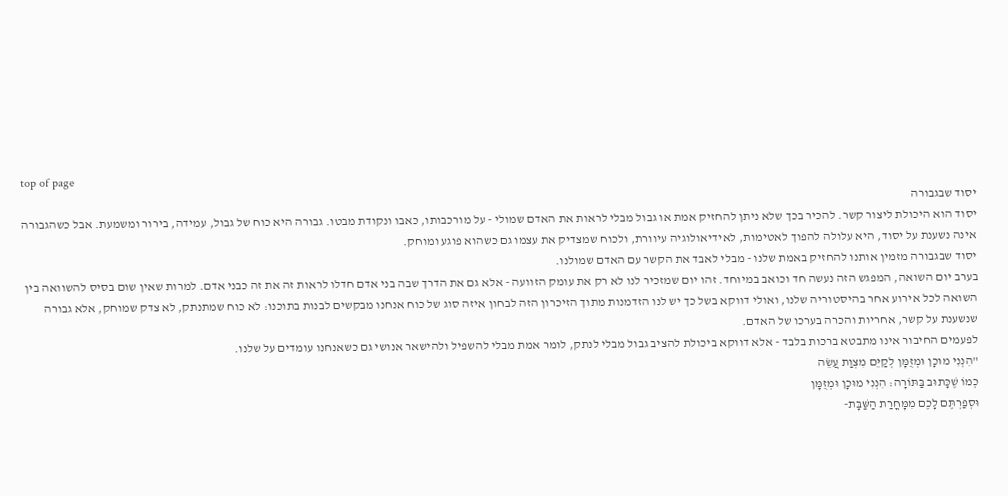top of page
יסוד שבגבורה
יסוד הוא היכולת ליצור קשר. להכיר בכך שלא ניתן להחזיק אמת או גבול מבלי לראות את האדם שמולי - על מורכבותו, כאבו ונקודת מבטו. גבורה היא כוח של גבול, עמידה, בירור ומשמעת. אבל כשהגבורה אינה נשענת על יסוד, היא עלולה להפוך לאטימות, לאידיאולוגיה עיוורת, ולכוח שמצדיק את עצמו גם כשהוא פוגע ומוחק.
יסוד שבגבורה מזמין אותנו להחזיק באמת שלנו - מבלי לאבד את הקשר עם האדם שמולנו.
בערב יום השואה, המפגש הזה נעשה חד וכואב במיוחד. זהו יום שמזכיר לנו לא רק את עומק הזוועה - אלא גם את הדרך שבה בני אדם חדלו לראות זה את זה כבני אדם. למרות שאין שום בסיס להשוואה בין השואה לכל אירוע אחר בהיסטוריה שלנו, ואולי דווקא בשל כך יש לנו הזדמנות מתוך הזיכרון הזה לבחון איזה סוג של כוח אנחנו מבקשים לבנות בתוכנו: לא כוח שמתנתק, לא צדק שמוחק, אלא גבורה שנשענת על קשר, אחריות והכרה בערכו של האדם.
לפעמים החיבור אינו מתבטא ברכות בלבד - אלא דווקא ביכולת להציב גבול מבלי לנתק, לומר אמת מבלי להשפיל ולהישאר אנושי גם כשאנחנו עומדים על שלנו.
"הִנְנִי מוּכָן וּמְזֻמָּן לְקַיֵּם מִצְוַת עֲשֵׂה
כְמוֹ שֶׁכָּתוּב בַּתּוֹרָה: הִנְנִי מוּכָן וּמְזֻמָּן
וּסְפַרְתֶּם לָכֶם מִמָּחֳרַת הַשַּׁבָּת-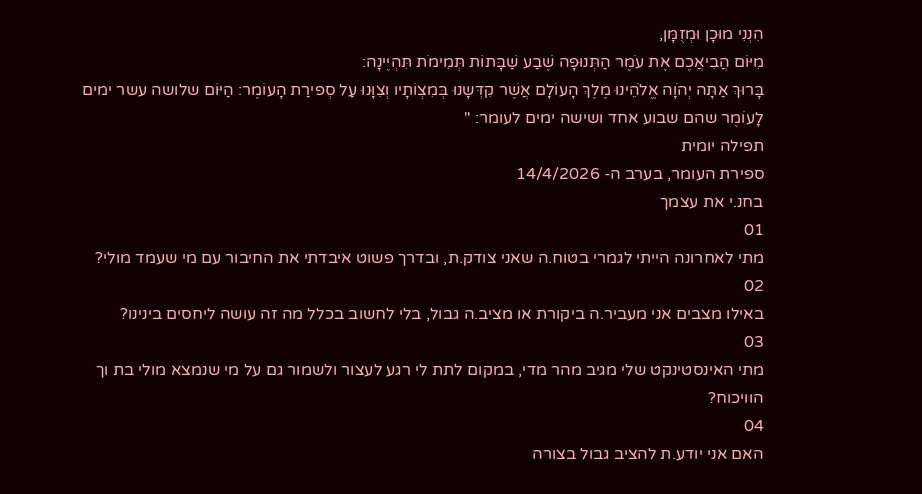הִנְנִי מוּכָן וּמְזֻמָּן,
מִיּוֹם הֲבִיאֲכֶם אֶת עֹמֶר הַתְּנוּפָה שֶׁבַע שַׁבָּתוֹת תְּמִימֹת תִּהְיֶינָה:
בָּרוּךְ אַתָּה יְהֺוָה אֱלֹהֵינוּ מֶלֶךְ הָעוֹלָם אֲשֶׁר קִדְּשָנוּ בְּמִצְוֹתָיו וְצִוָּנוּ עַל סְפירַת הָעוֹמֶר: הַיּוֹם שלושה עשר ימים לָעוֹמֶר שהם שבוע אחד ושישה ימים לעומר: "
תפילה יומית
ספירת העומר, בערב ה- 14/4/2026
בחנ.י את עצמך
01
מתי לאחרונה הייתי לגמרי בטוח.ה שאני צודק.ת, ובדרך פשוט איבדתי את החיבור עם מי שעמד מולי?
02
באילו מצבים אני מעביר.ה ביקורת או מציב.ה גבול, בלי לחשוב בכלל מה זה עושה ליחסים בינינו?
03
מתי האינסטינקט שלי מגיב מהר מדי, במקום לתת לי רגע לעצור ולשמור גם על מי שנמצא מולי בת וך הוויכוח?
04
האם אני יודע.ת להציב גבול בצורה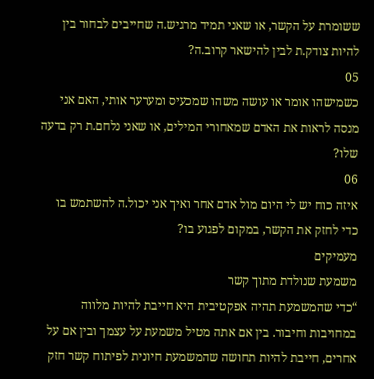ששומרת על הקשר, או שאני תמיד מרגיש.ה שחייבים לבחור בין להיות צודק.ת לבין להישאר קרוב.ה?
05
כשמישהו אומר או עושה משהו שמכעיס ומערער אותי, האם אני מנסה לראות את האדם שמאחורי המילים, או שאני נלחם.ת רק בדעה שלו?
06
איזה כוח יש לי היום מול אדם אחר ואיך אני יכול.ה להשתמש בו כדי לחזק את הקשר, במקום לפגוע בו?
מעמיקים
משמעת שנולדת מתוך קשר
“כדי שהמשמעת תהיה אפקטיבית היא חייבת להיות מלווה במחויבות וחיבור. בין אם אתה מטיל משמעת על עצמך ובין אם על אחרים, חייבת להיות תחושה שהמשמעת חיונית לפיתוח קשר חזק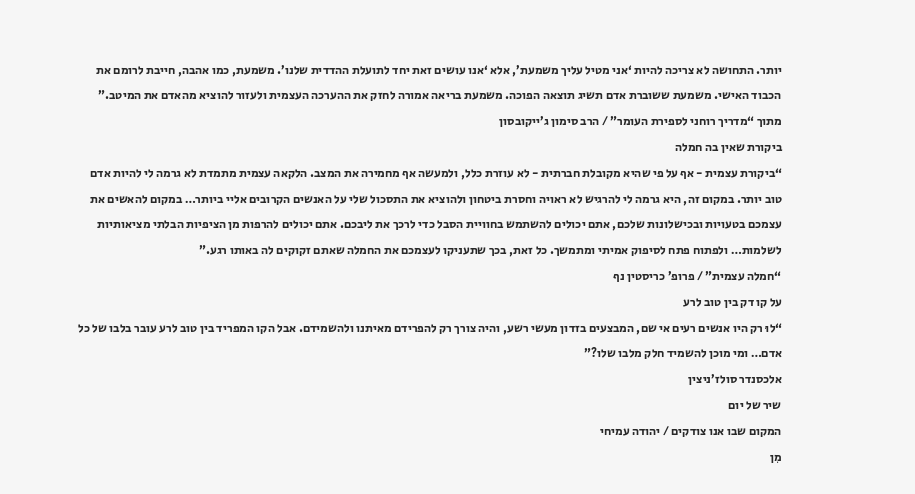יותר. התחושה לא צריכה להיות ‘אני מטיל עליך משמעת’, אלא ‘אנו עושים זאת יחד לתועלת ההדדית שלנו’. משמעת, כמו אהבה, חייבת לרומם את הכבוד האישי. משמעת ששוברת אדם תשיג תוצאה הפוכה. משמעת בריאה אמורה לחזק את ההערכה העצמית ולעזור להוציא מהאדם את המיטב.”
מתוך “מדריך רוחני לספירת העומר” / הרב סימון ג’ייקובסון
ביקורת שאין בה חמלה
“ביקורת עצמית - אף על פי שהיא מקובלת חברתית - לא עוזרת כלל, ולמעשה אף מחמירה את המצב. הלקאה עצמית מתמדת לא גרמה לי להיות אדם טוב יותר. במקום זה, היא גרמה לי להרגיש לא ראויה וחסרת ביטחון ולהוציא את התסכול שלי על האנשים הקרובים אליי ביותר… במקום להאשים את עצמכם בטעויות ובכישלונות שלכם, אתם יכולים להשתמש בחוויית הסבל כדי לרכך את ליבכם. אתם יכולים להרפות מן הציפיות הבלתי מציאותיות לשלמות… ולפתוח פתח לסיפוק אמיתי ומתמשך. כל זאת, בכך שתעניקו לעצמכם את החמלה שאתם זקוקים לה באותו רגע.”
“חמלה עצמית” / פרופ’ כריסטין נף
על קו דק בין טוב לרע
“לוּ רק היו אנשים רעים אי שם, המבצעים בזדון מעשי רשע, והיה צורך רק להפרידם מאיתנו ולהשמידם. אבל הקו המפריד בין טוב לרע עובר בלבו של כל אדם… ומי מוכן להשמיד חלק מלבו שלו?”
אלכסנדר סולז’ניצין
שיר של יום
המקום שבו אנו צודקים / יהודה עמיחי
מִן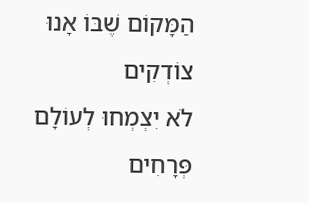הַמָּקוֹם שֶׁבּוֹ אָנוּ צוֹדְקִים
לֹא יִצְמְחוּ לְעוֹלָם
פְּרָחִים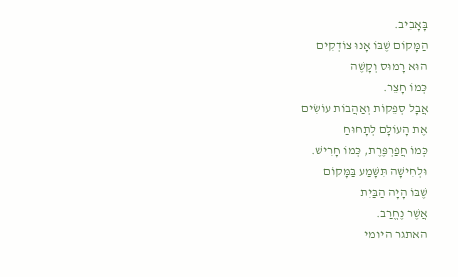בָּאָבִיב.
הַמָּקוֹם שֶׁבּוֹ אָנוּ צוֹדְקִים
הוּא רָמוּס וְקָשֶׁה
כְּמוֹ חָצֵר.
אֲבָל סְפֵקוֹת וְאַהֲבוֹת עוֹשִׂים
אֶת הָעוֹלָם לְתָחוּחַ
כְּמוֹ חֲפַרְפֶּרֶת, כְּמוֹ חָרִישׁ.
וּלְחִישָׁה תִּשָּׁמַע בַּמָּקוֹם
שֶׁבּוֹ הָיָה הַבַּיִת
אֲשֶׁר נֶחֱרַב.
האתגר היומי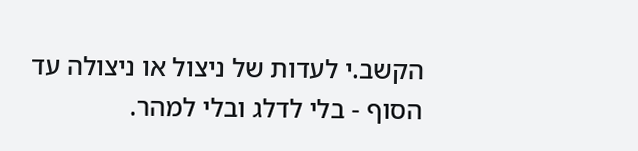הקשב.י לעדות של ניצול או ניצולה עד הסוף - בלי לדלג ובלי למהר.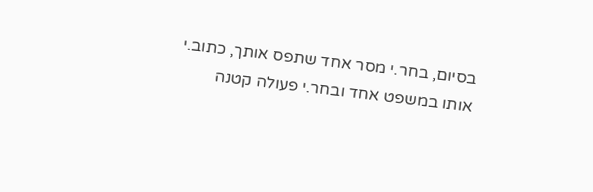בסיום, בחר.י מסר אחד שתפס אותך, כתוב.י אותו במשפט אחד ובחר.י פעולה קטנה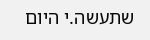שתעשה.י היום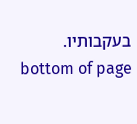בעקבותיו.
bottom of page